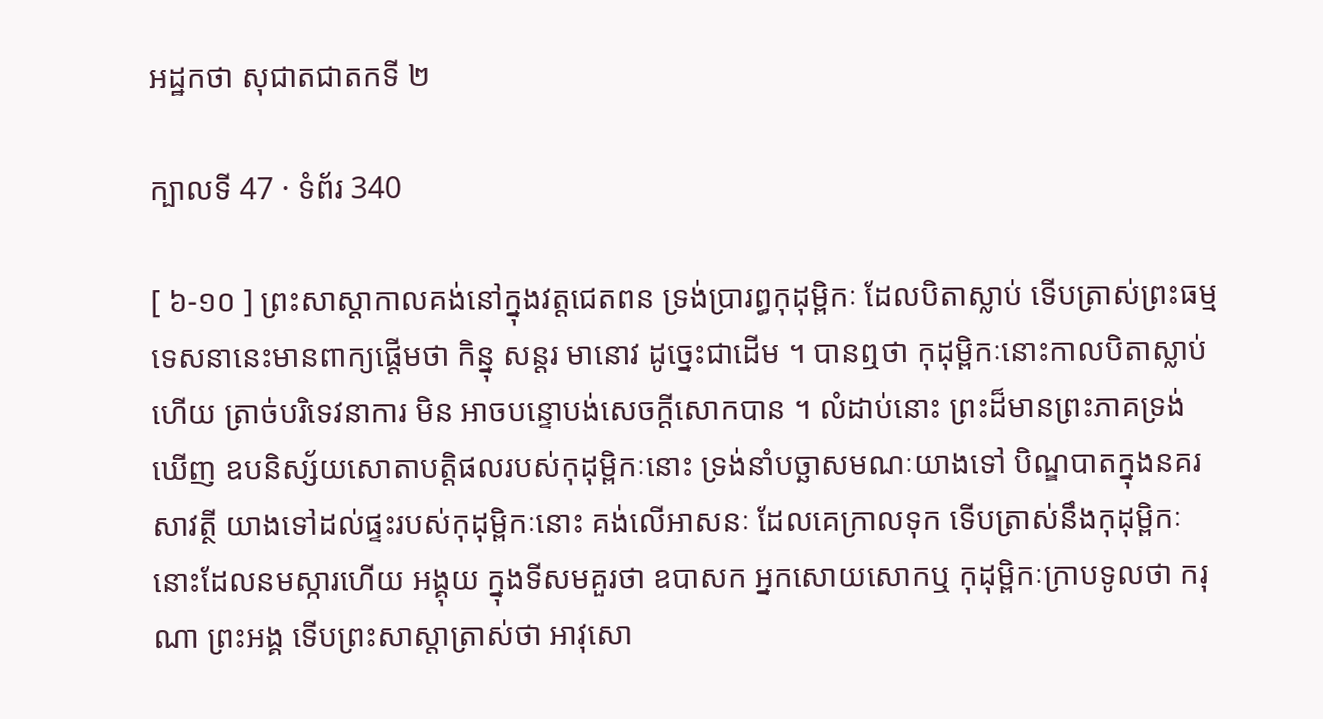អដ្ឋកថា សុជាតជាតកទី ២

ក្បាលទី 47 · ទំព័រ 340

[ ៦-១០ ] ព្រះសាស្តាកាលគង់នៅក្នុងវត្តជេតពន ទ្រង់ប្រារព្ធកុដុម្ពិកៈ ដែលបិតាស្លាប់ ទើបត្រាស់ព្រះធម្មទេសនានេះមានពាក្យផ្តើមថា កិន្នុ សន្តរ មានោវ ដូច្នេះជាដើម ។ បានឮថា កុដុម្ពិកៈនោះកាលបិតាស្លាប់ហើយ ត្រាច់បរិទេវនាការ មិន អាចបន្ទោបង់សេចក្តីសោកបាន ។ លំដាប់នោះ ព្រះដ៏មានព្រះភាគទ្រង់ឃើញ ឧបនិស្ស័យសោតាបត្តិផលរបស់កុដុម្ពិកៈនោះ ទ្រង់នាំបច្ឆាសមណៈយាងទៅ បិណ្ឌបាតក្នុងនគរសាវត្ថី យាងទៅដល់ផ្ទះរបស់កុដុម្ពិកៈនោះ គង់លើអាសនៈ ដែលគេក្រាលទុក ទើបត្រាស់នឹងកុដុម្ពិកៈនោះដែលនមស្ការហើយ អង្គុយ ក្នុងទីសមគួរថា ឧបាសក អ្នកសោយសោកឬ កុដុម្ពិកៈក្រាបទូលថា ករុណា ព្រះអង្គ ទើបព្រះសាស្តាត្រាស់ថា អាវុសោ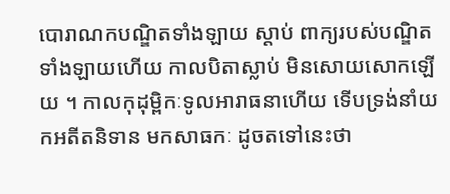បោរាណកបណ្ឌិតទាំងឡាយ ស្តាប់ ពាក្យរបស់បណ្ឌិតទាំងឡាយហើយ កាលបិតាស្លាប់ មិនសោយសោកឡើយ ។ កាលកុដុម្ពិកៈទូលអារាធនាហើយ ទើបទ្រង់នាំយកអតីតនិទាន មកសាធកៈ ដូចតទៅនេះថា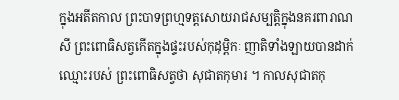ក្នុងអតីតកាល ព្រះបាទព្រហ្មទត្តសោយរាជសម្បត្តិក្នុងនគរពារាណសី ព្រះពោធិសត្វកើតក្នុងផ្ទះរបស់កុដុម្ពិកៈ ញាតិទាំងឡាយបានដាក់ឈ្មោះរបស់ ព្រះពោធិសត្វថា សុជាតកុមារ ។ កាលសុជាតកុ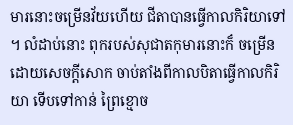មារនោះចម្រើនវ័យហើយ ជីតាបានធ្វើកាលកិរិយាទៅ ។ លំដាប់នោះ ពុករបស់សុជាតកុមារនោះក៏ ចម្រើនដោយសេចក្តីសោក ចាប់តាំងពីកាលបិតាធ្វើកាលកិរិយា ទើបទៅកាន់ ព្រៃខ្មោច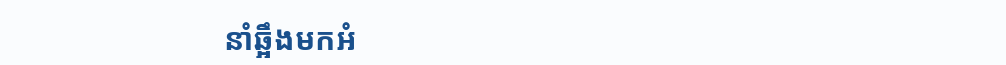នាំឆ្អឹងមកអំ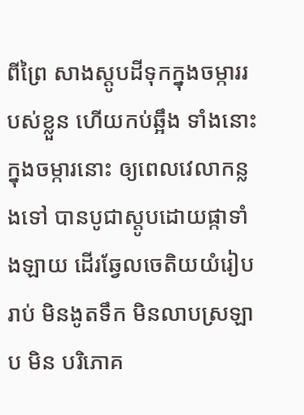ពីព្រៃ សាងស្តូបដីទុកក្នុងចម្ការរបស់ខ្លួន ហើយកប់ឆ្អឹង ទាំងនោះក្នុងចម្ការនោះ ឲ្យពេលវេលាកន្លងទៅ បានបូជាស្តូបដោយផ្កាទាំងឡាយ ដើរឆ្វែលចេតិយយំរៀបរាប់ មិនងូតទឹក មិនលាបស្រឡាប មិន បរិភោគ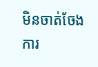មិនចាត់ចែងការ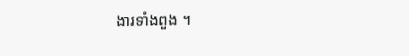ងារទាំងពួង ។